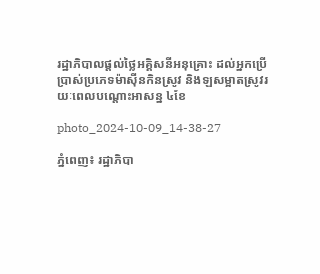រដ្ឋាភិបាលផ្តល់ថ្លៃអគ្គិសនីអនុគ្រោះ ដល់អ្នកប្រើប្រាស់ប្រភេទម៉ាស៊ីនកិនស្រូវ និងឡសម្អាតស្រូវរយៈពេលបណ្តោះអាសន្ន ៤ខែ

photo_2024-10-09_14-38-27

ភ្នំពេញ៖ រដ្ឋាភិបា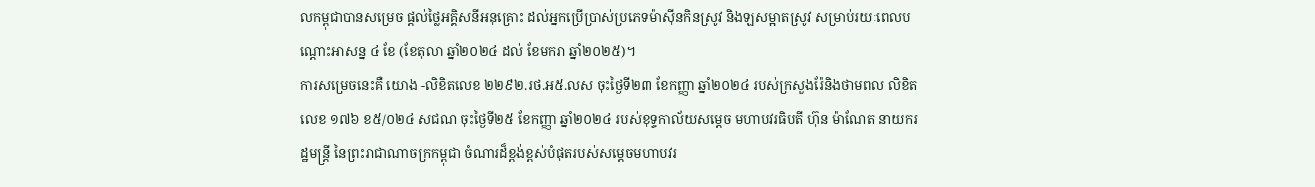លកម្ពុជាបានសម្រេច ផ្តល់ថ្លៃអគ្គិសនីអនុគ្រោះ ដល់អ្នកប្រើប្រាស់ប្រភេទម៉ាស៊ីនកិនស្រូវ និងឡសម្អាតស្រូវ សម្រាប់រយៈពេលបណ្តោះអាសន្ន ៤ ខែ (ខែតុលា ឆ្នាំ២០២៤ ដល់ ខែមករា ឆ្នាំ២០២៥)។
ការសម្រេចនេះគឺ យោង -លិខិតលេខ ២២៩២.រថ.អ៥.លស ចុះថ្ងៃទី២៣ ខែកញ្ញា ឆ្នាំ២០២៤ របស់ក្រសួងរ៉ែនិងថាមពល លិខិតលេខ ១៧៦ ខ៥/០២៤ សជណ ចុះថ្ងៃទី២៥ ខែកញ្ញា ឆ្នាំ២០២៤ របស់ខុទ្ទកាល័យសម្តេច មហាបវរធិបតី ហ៊ុន ម៉ាណែត នាយករដ្ឋមន្ត្រី នៃព្រះរាជាណាចក្រកម្ពុជា ចំណារដ៏ខ្ពង់ខ្ពស់បំផុតរបស់សម្តេចមហាបវរ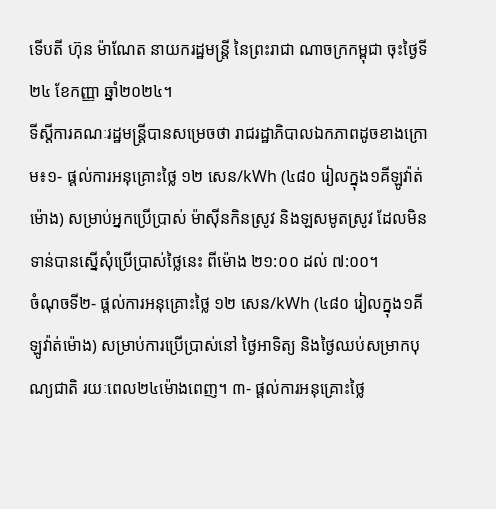ទើបតី ហ៊ុន ម៉ាណែត នាយករដ្ឋមន្ត្រី នៃព្រះរាជា ណាចក្រកម្ពុជា ចុះថ្ងៃទី២៤ ខែកញ្ញា ឆ្នាំ២០២៤។
ទីស្តីការគណៈរដ្ឋមន្ត្រីបានសម្រេចថា រាជរដ្ឋាភិបាលឯកភាពដូចខាងក្រោម៖១- ផ្តល់ការអនុគ្រោះថ្លៃ ១២ សេន/kWh (៤៨០ រៀលក្នុង១គីឡូវ៉ាត់ម៉ោង) សម្រាប់អ្នកប្រើប្រាស់ ម៉ាស៊ីនកិនស្រូវ និងឡសមូតស្រូវ ដែលមិនទាន់បានស្នើសុំប្រើប្រាស់ថ្លៃនេះ ពីម៉ោង ២១:០០ ដល់ ៧:០០។
ចំណុចទី២- ផ្តល់ការអនុគ្រោះថ្លៃ ១២ សេន/kWh (៤៨០ រៀលក្នុង១គីឡូវ៉ាត់ម៉ោង) សម្រាប់ការប្រើប្រាស់នៅ ថ្ងៃអាទិត្យ និងថ្ងៃឈប់សម្រាកបុណ្យជាតិ រយៈពេល២៤ម៉ោងពេញ។ ៣- ផ្តល់ការអនុគ្រោះថ្លៃ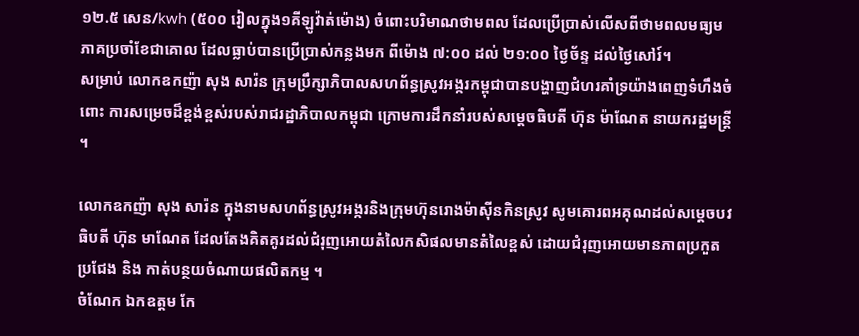១២.៥ សេន/kwh (៥០០ រៀលក្នុង១គីឡូវ៉ាត់ម៉ោង) ចំពោះបរិមាណថាមពល ដែលប្រើប្រាស់លើសពីថាមពលមធ្យមភាគប្រចាំខែជាគោល ដែលធ្លាប់បានប្រើប្រាស់កន្លងមក ពីម៉ោង ៧:០០ ដល់ ២១:០០ ថ្ងៃច័ន្ទ ដល់ថ្ងៃសៅរ៍។
សម្រាប់ លោកឧកញ៉ា សុង សារ៉ន ក្រុមប្រឹក្សាភិបាលសហព័ន្ធស្រូវអង្ករកម្ពុជាបានបង្ហាញជំហរគាំទ្រយ៉ាងពេញទំហឹងចំពោះ ការសម្រេចដ៏ខ្ពង់ខ្ពស់របស់រាជរដ្ឋាភិបាលកម្ពុជា ក្រោមការដឹកនាំរបស់សម្តេចធិបតី ហ៊ុន ម៉ាណែត នាយករដ្ឋមន្រ្តី ។

លោកឧកញ៉ា សុង សារ៉ន ក្នុងនាមសហព័ន្ធស្រូវអង្ករនិងក្រុមហ៊ុនរោងម៉ាស៊ីនកិនស្រូវ សូមគោរពអគុណដល់សម្តេចបវធិបតី ហ៊ុន មាណែត ដែលតែងគិតគូរដល់ជំរុញអោយតំលៃកសិផលមានតំលៃខ្ពស់ ដោយជំរុញអោយមានភាពប្រកួតប្រជែង និង កាត់បន្ថយចំណាយផលិតកម្ម ។
ចំណែក ឯកឧត្តម កែ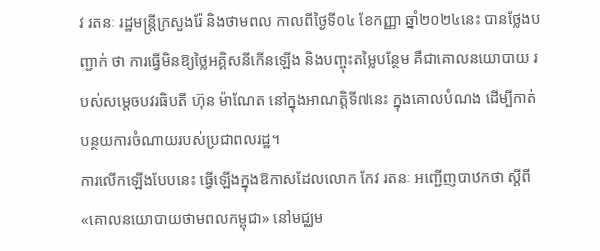វ រតនៈ រដ្ឋមន្ដ្រីក្រសួងរ៉ែ និងថាមពល កាលពីថ្ងៃទី០៤ ខែកញ្ញា ឆ្នាំ២០២៤នេះ បានថ្លែងបញ្ជាក់ ថា ការធ្វើមិនឱ្យថ្លៃអគ្គិសនីកើនឡើង និងបញ្ចុះតម្លៃបន្ថែម គឺជាគោលនយោបាយ របស់សម្តេចបវរធិបតី ហ៊ុន ម៉ាណែត នៅក្នុងអាណត្ដិទី៧នេះ ក្នុងគោលបំណង ដើម្បីកាត់បន្ថយការចំណាយរបស់ប្រជាពលរដ្ឋ។
ការលើកឡើងបែបនេះ ធ្វើឡើងក្នុងឱកាសដែលលោក កែវ រតនៈ អញ្ជើញបាឋកថា ស្ដីពី «គោលនយោបាយថាមពលកម្ពុជា» នៅមជ្ឈម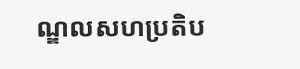ណ្ឌលសហប្រតិប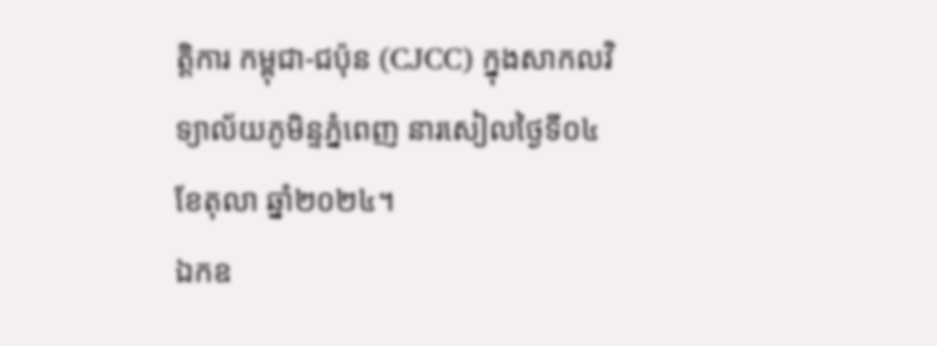ត្ដិការ កម្ពុជា-ជប៉ុន (CJCC) ក្នុងសាកលវិទ្យាល័យភូមិន្ទភ្នំពេញ នារសៀលថ្ងៃទី០៤ ខែតុលា ឆ្នាំ២០២៤។
ឯកឧ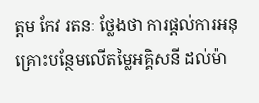ត្តម កែវ រតនៈ ថ្លែងថា ការផ្តល់ការអនុគ្រោះបន្ថែមលើតម្លៃអគ្គិសនី ដល់ម៉ា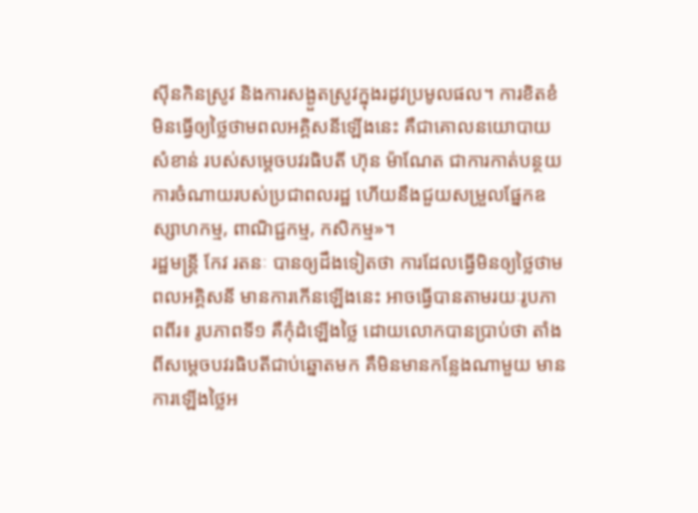ស៊ីនកិនស្រូវ និងការសង្ងួតស្រូវក្នុងរដូវប្រមូលផល។ ការខិតខំមិនធ្វើឲ្យថ្លៃថាមពលអគ្គិសនីឡើងនេះ គឺជាគោលនយោបាយសំខាន់ របស់សម្ដេចបវរធិបតី ហ៊ុន ម៉ាណែត ជាការកាត់បន្ថយ ការចំណាយរបស់ប្រជាពលរដ្ឋ ហើយនឹងជួយសម្រួលផ្នែកឧស្សាហកម្ម, ពាណិជ្ជកម្ម, កសិកម្ម»។
រដ្ឋមន្ដ្រី កែវ រតនៈ បានឲ្យដឹងទៀតថា ការដែលធ្វើមិនឲ្យថ្លៃថាមពលអគ្គិសនី មានការកើនឡើងនេះ អាចធ្វើបានតាមរយៈរូបភាពពីរ៖ រូបភាពទី១ គឺកុំដំឡើងថ្លៃ ដោយលោកបានប្រាប់ថា តាំងពីសម្ដេចបវរធិបតីជាប់ឆ្នោតមក គឺមិនមានកន្លែងណាមួយ មានការឡើងថ្លៃអ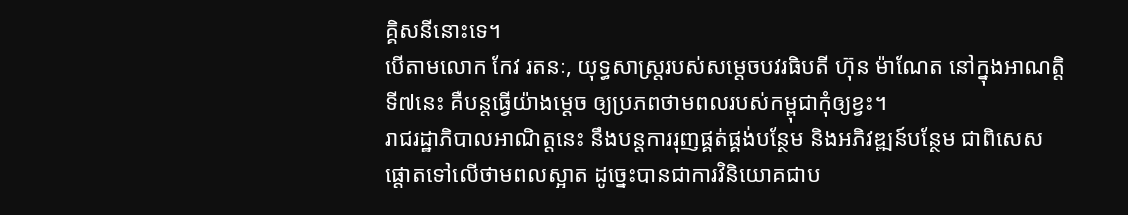គ្គិសនីនោះទេ។
បើតាមលោក កែវ រតនៈ, យុទ្ធសាស្ដ្ររបស់សម្ដេចបវរធិបតី ហ៊ុន ម៉ាណែត នៅក្នុងអាណត្ដិទី៧នេះ គឺបន្ដធ្វើយ៉ាងម្ដេច ឲ្យប្រភពថាមពលរបស់កម្ពុជាកុំឲ្យខ្វះ។
រាជរដ្ឋាភិបាលអាណិត្ដនេះ នឹងបន្ដការរុញផ្គត់ផ្គង់បន្ថែម និងអភិវឌ្ឍន៍បន្ថែម ជាពិសេសផ្ដោតទៅលើថាមពលស្អាត ដូច្នេះបានជាការវិនិយោគជាប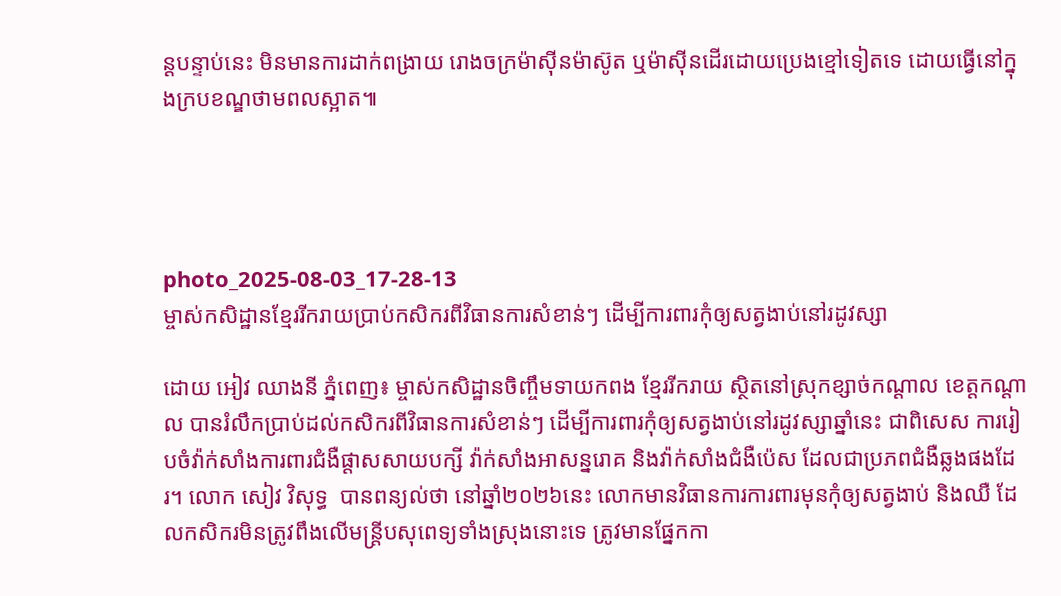ន្ដបន្ទាប់នេះ មិនមានការដាក់ពង្រាយ រោងចក្រម៉ាស៊ីនម៉ាស៊ូត ឬម៉ាស៊ីនដើរដោយប្រេងខ្មៅទៀតទេ ដោយធ្វើនៅក្នុងក្របខណ្ឌថាមពលស្អាត៕




photo_2025-08-03_17-28-13
ម្ចាស់កសិដ្ឋានខ្មែររីករាយប្រាប់កសិករពីវិធានការសំខាន់ៗ ដើម្បីការពារកុំឲ្យសត្វងាប់នៅរដូវស្សា

ដោយ អៀវ ឈាងនី ភ្នំពេញ៖ ម្ចាស់កសិដ្ឋានចិញ្ចឹមទាយកពង ខ្មែររីករាយ ស្ថិតនៅស្រុកខ្សាច់កណ្ដាល ខេត្តកណ្ដាល បានរំលឹកប្រាប់ដល់កសិករពីវិធានការសំខាន់ៗ ដើម្បីការពារកុំឲ្យសត្វងាប់នៅរដូវស្សាឆ្នាំនេះ ជាពិសេស ការរៀបចំវ៉ាក់សាំងការពារជំងឺផ្តាសសាយបក្សី វ៉ាក់សាំងអាសន្នរោគ និងវ៉ាក់សាំងជំងឺប៉េស ដែលជាប្រភពជំងឺឆ្លងផងដែរ។ លោក សៀវ វិសុទ្ធ  បានពន្យល់ថា នៅឆ្នាំ២០២៦នេះ លោកមានវិធានការការពារមុនកុំឲ្យសត្វងាប់ និងឈឺ ដែលកសិករមិនត្រូវពឹងលើមន្រ្តីបសុពេទ្យទាំងស្រុងនោះទេ ត្រូវមានផ្នែកកា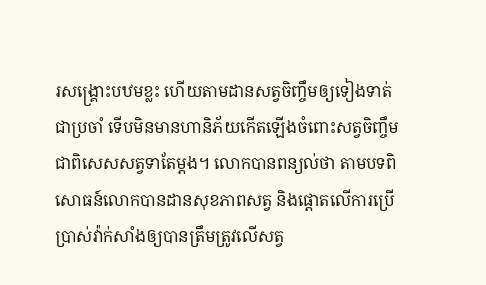រសង្រ្គោះបឋមខ្លះ ហើយតាមដានសត្វចិញ្ចឹមឲ្យទៀងទាត់ជាប្រចាំ ទើបមិនមានហានិភ័យកើតឡើងចំពោះសត្វចិញ្ចឹម ជាពិសេសសត្វទាតែម្តង។ លោកបានពន្យល់ថា តាមបទពិសោធន៍លោកបានដានសុខភាពសត្វ និងផ្តោតលើការប្រើប្រាស់វ៉ាក់សាំងឲ្យបានត្រឹមត្រូវលើសត្វ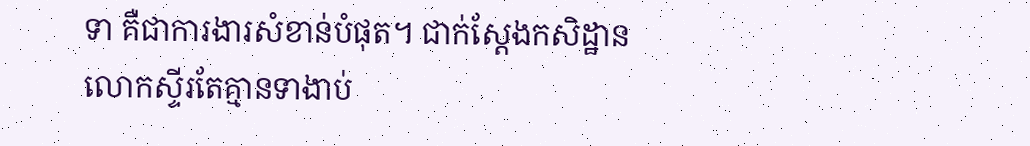ទា គឺជាការងារសំខាន់បំផុត។ ជាក់ស្តែងកសិដ្ឋានលោកស្ទីរតែគ្មានទាងាប់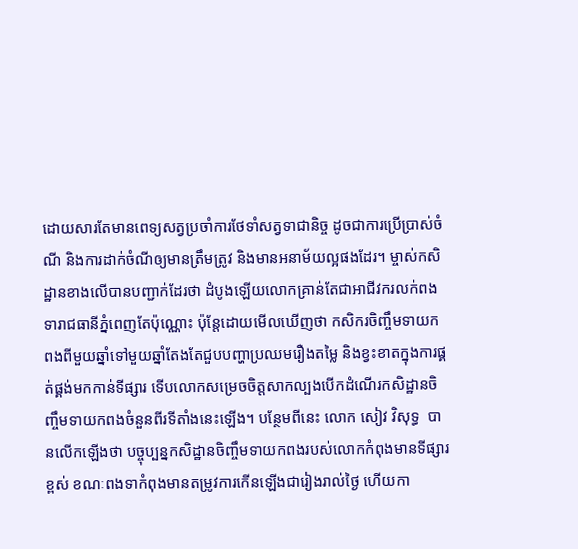ដោយសារតែមានពេទ្យសត្វប្រចាំការថែទាំសត្វទាជានិច្ច ដូចជាការប្រើប្រាស់ចំណី និងការដាក់ចំណីឲ្យមានត្រឹមត្រូវ និងមានអនាម័យល្អផងដែរ។ ម្ចាស់កសិដ្ឋានខាងលើបានបញ្ជាក់ដែរថា ដំបូងឡើយលោកគ្រាន់តែជាអាជីវករលក់ពងទារាជធានីភ្នំពេញតែប៉ុណ្ណោះ ប៉ុន្តែដោយមើលឃើញថា កសិករចិញ្ចឹមទាយកពងពីមួយឆ្នាំទៅមួយឆ្នាំតែងតែជួបបញ្ហាប្រឈមរឿងតម្លៃ និងខ្វះខាតក្នុងការផ្គត់ផ្គង់មកកាន់ទីផ្សារ ទើបលោកសម្រេចចិត្តសាកល្បងបើកដំណើរកសិដ្ឋានចិញ្ចឹមទាយកពងចំនួនពីរទីតាំងនេះឡើង។ បន្ថែមពីនេះ លោក សៀវ វិសុទ្ធ  បានលើកឡើងថា បច្ចុប្បន្នកសិដ្ឋានចិញ្ចឹមទាយកពងរបស់លោកកំពុងមានទីផ្សារខ្ពស់ ខណៈពងទាកំពុងមានតម្រូវការកើនឡើងជារៀងរាល់ថ្ងៃ ហើយកា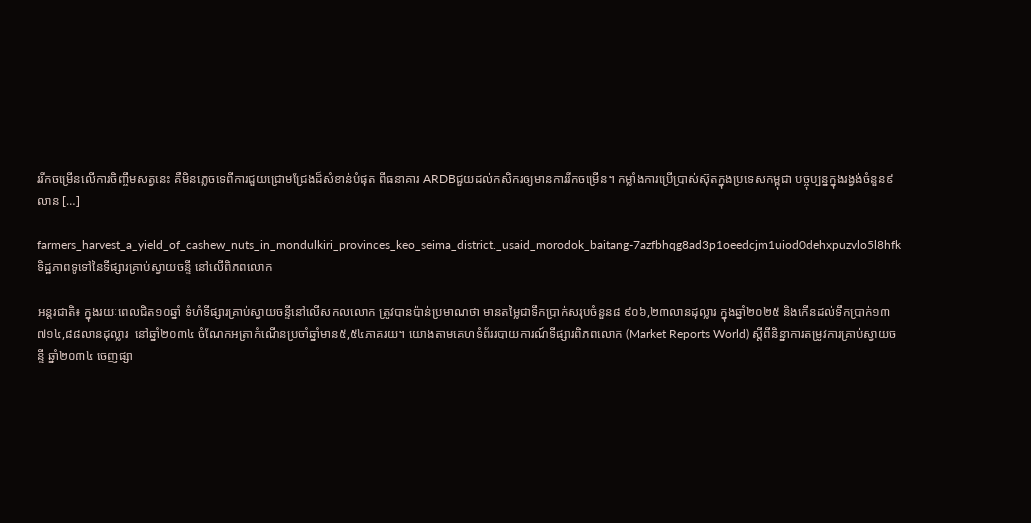ររីកចម្រើនលើការចិញ្ចឹមសត្វនេះ គឺមិនភ្លេចទេពីការជួយជ្រោមជ្រែងដ៏សំខាន់បំផុត ពីធនាគារ ARDBជួយដល់កសិករឲ្យមានការរីកចម្រើន។ កម្លាំងការប្រើប្រាស់ស៊ុតក្នុងប្រទេសកម្ពុជា បច្ចុប្បន្នក្នុងរង្វង់ចំនួន៩លាន […]

farmers_harvest_a_yield_of_cashew_nuts_in_mondulkiri_provinces_keo_seima_district._usaid_morodok_baitang-7azfbhqg8ad3p1oeedcjm1uiod0dehxpuzvlo5l8hfk
ទិដ្ឋភាពទូទៅនៃទីផ្សារគ្រាប់ស្វាយចន្ទី នៅលើពិភពលោក

អន្តរជាតិ៖ ក្នុងរយៈពេលជិត១០ឆ្នាំ ទំហំទីផ្សារគ្រាប់ស្វាយចន្ទីនៅលើសកលលោក ត្រូវបានប៉ាន់ប្រមាណថា មានតម្លៃជាទឹកប្រាក់សរុបចំនួន៨ ៩០៦,២៣លានដុល្លារ ក្នុងឆ្នាំ២០២៥ និងកើនដល់ទឹកប្រាក់១៣ ៧១៤,៨៨លានដុល្លារ  នៅឆ្នាំ២០៣៤ ចំណែកអត្រាកំណើនប្រចាំឆ្នាំមាន៥,៥៤ភាគរយ។ យោងតាមគេហទំព័ររបាយការណ៍ទីផ្សារពិភពលោក (Market Reports World) ស្តីពីនិន្នាការតម្រូវការគ្រាប់ស្វាយចន្ទី ឆ្នាំ២០៣៤ ចេញផ្សា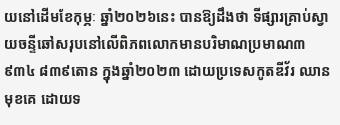យនៅដើមខែកុម្ភៈ ឆ្នាំ២០២៦នេះ បានឱ្យដឹងថា ទីផ្សារគ្រាប់ស្វាយចន្ទីឆៅសរុបនៅលើពិភពលោកមានបរិមាណប្រមាណ៣ ៩៣៤ ៨៣៩តោន ក្នុងឆ្នាំ២០២៣ ដោយប្រទេសកូតឌីវ័រ ឈានមុខគេ ដោយទ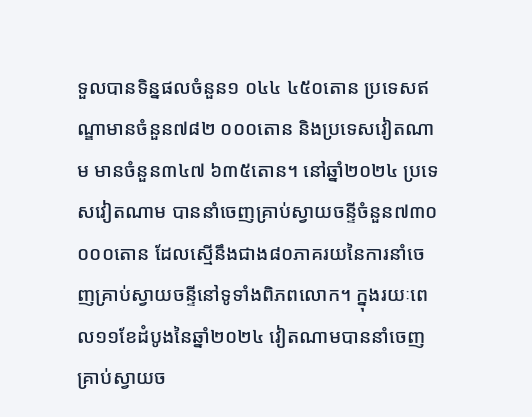ទួលបានទិន្នផលចំនួន១ ០៤៤ ៤៥០តោន ប្រទេសឥណ្ឌាមានចំនួន៧៨២ ០០០តោន និងប្រទេសវៀតណាម មានចំនួន៣៤៧ ៦៣៥តោន។ នៅឆ្នាំ២០២៤ ប្រទេសវៀតណាម បាននាំចេញគ្រាប់ស្វាយចន្ទីចំនួន៧៣០ ០០០តោន ដែលស្មើនឹងជាង៨០ភាគរយនៃការនាំចេញគ្រាប់ស្វាយចន្ទីនៅទូទាំងពិភពលោក។ ក្នុងរយៈពេល១១ខែដំបូងនៃឆ្នាំ២០២៤ វៀតណាមបាននាំចេញគ្រាប់ស្វាយច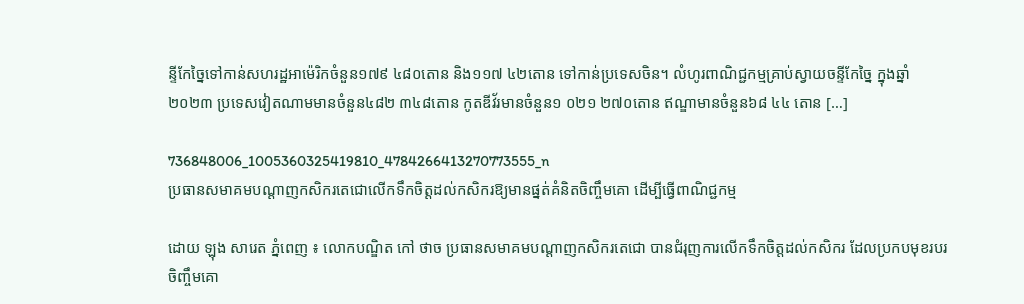ន្ទីកែច្នៃទៅកាន់សហរដ្ឋអាម៉េរិកចំនួន១៧៩ ៤៨០តោន និង១១៧ ៤២តោន ទៅកាន់ប្រទេសចិន។ លំហូរពាណិជ្ជកម្មគ្រាប់ស្វាយចន្ទីកែច្នៃ ក្នុងឆ្នាំ២០២៣ ប្រទេសវៀតណាមមានចំនួន៤៨២ ៣៤៨តោន កូតឌីវ័រមានចំនួន១ ០២១ ២៧០តោន ឥណ្ឌាមានចំនួន៦៨ ៤៤ តោន […]

736848006_1005360325419810_4784266413270773555_n
ប្រធានសមាគមបណ្តាញកសិករតេជោលើកទឹកចិត្តដល់កសិករឱ្យមានផ្នត់គំនិតចិញ្ចឹមគោ ដើម្បីធ្វើពាណិជ្ជកម្ម

ដោយ ឡុង សារេត ភ្នំពេញ ៖ លោកបណ្ឌិត កៅ ថាច ប្រធានសមាគមបណ្តាញកសិករតេជោ បានជំរុញការលើកទឹកចិត្តដល់កសិករ ដែលប្រកបមុខរបរចិញ្ចឹមគោ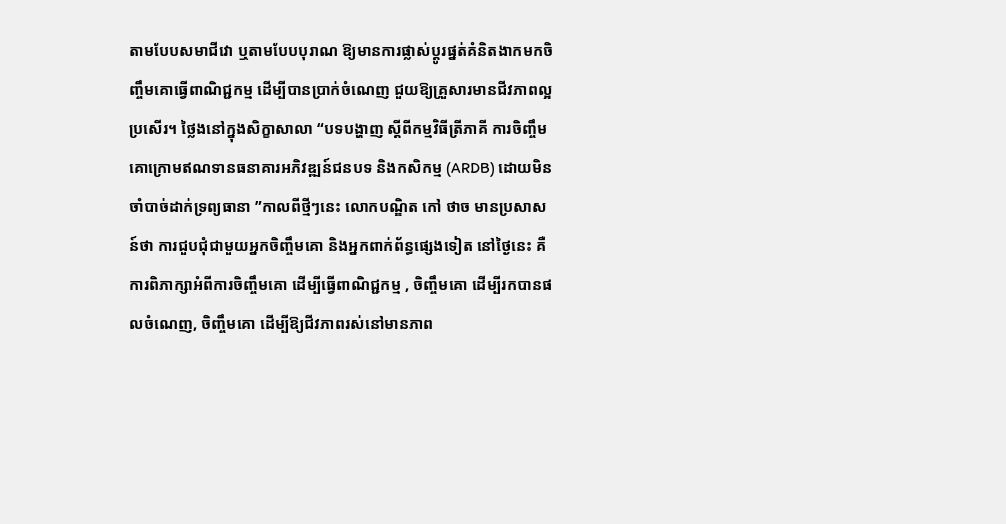តាមបែបសមាជីវោ ឬតាមបែបបុរាណ ឱ្យមានការផ្លាស់ប្តូរផ្នត់គំនិតងាកមកចិញ្ចឹមគោធ្វើពាណិជ្ជកម្ម ដើម្បីបានប្រាក់ចំណេញ ជួយឱ្យគ្រួសារមានជីវភាពល្អប្រសើរ។ ថ្លៃងនៅក្នុងសិក្ខាសាលា “បទបង្ហាញ ស្តីពីកម្មវិធីត្រីភាគី ការចិញ្ចឹមគោក្រោមឥណទានធនាគារអភិវឌ្ឍន៍ជនបទ និងកសិកម្ម (ARDB) ដោយមិនចាំបាច់ដាក់ទ្រព្យធានា ”កាលពីថ្មីៗនេះ លោកបណ្ឌិត កៅ ថាច មានប្រសាសន៍ថា ការជួបជុំជាមួយអ្នកចិញ្ចឹមគោ និងអ្នកពាក់ព័ន្ធផ្សេងទៀត នៅថ្ងៃនេះ គឺការពិភាក្សាអំពីការចិញ្ចឹមគោ ដើម្បីធ្វើពាណិជ្ជកម្ម , ចិញ្ចឹមគោ ដើម្បីរកបានផលចំណេញ, ចិញ្ចឹមគោ ដើម្បីឱ្យជីវភាពរស់នៅមានភាព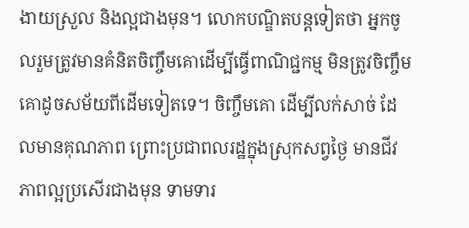ងាយស្រួល និងល្អជាងមុន។ លោកបណ្ឌិតបន្តទៀតថា អ្នកចូលរួមត្រូវមានគំនិតចិញ្ចឹមគោដើម្បីធ្វើពាណិជ្ជកម្ម មិនត្រូវចិញ្ចឹមគោដូចសម័យពីដើមទៀតទេ។ ចិញ្ចឹមគោ ដើម្បីលក់សាច់ ដែលមានគុណភាព ព្រោះប្រជាពលរដ្ឋក្នុងស្រុកសព្វថ្ងៃ មានជីវភាពល្អប្រសើរជាងមុន ទាមទារ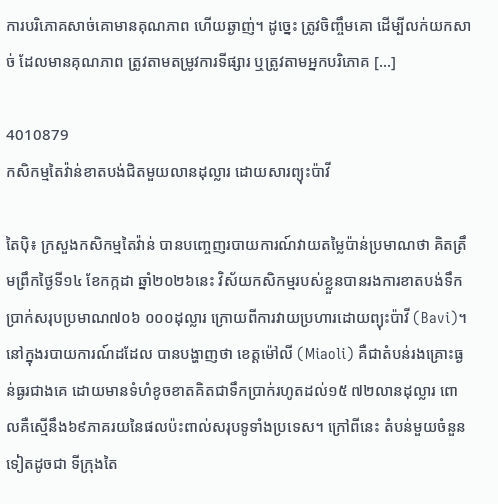ការបរិភោគសាច់គោមានគុណភាព ហើយឆ្ងាញ់។ ដូច្នេះ ត្រូវចិញ្ចឹមគោ ដើម្បីលក់យកសាច់ ដែលមានគុណភាព ត្រូវតាមតម្រូវការទីផ្សារ ឬត្រូវតាមអ្នកបរិភោគ […]

4010879
កសិកម្មតៃវ៉ាន់ខាតបង់ជិតមួយលានដុល្លារ ដោយសារព្យុះប៉ាវី

តៃប៉ិ៖ ក្រសួងកសិកម្មតៃវ៉ាន់ បានបញ្ចេញរបាយការណ៍វាយតម្លៃប៉ាន់ប្រមាណថា គិតត្រឹមព្រឹកថ្ងៃទី១៤ ខែកក្កដា ឆ្នាំ២០២៦នេះ វិស័យកសិកម្មរបស់ខ្លួនបានរងការខាតបង់ទឹកប្រាក់សរុបប្រមាណ៧០៦ ០០០ដុល្លារ ក្រោយពីការវាយប្រហារដោយព្យុះប៉ាវី (Bavi)។ នៅក្នុងរបាយការណ៍ដដែល បានបង្ហាញថា ខេត្តម៉ៅលី (Miaoli) គឺជាតំបន់រងគ្រោះធ្ងន់ធ្ងរជាងគេ ដោយមានទំហំខូចខាតគិតជាទឹកប្រាក់រហូតដល់១៥ ៧២លានដុល្លារ ពោលគឺស្មើនឹង៦៩ភាគរយនៃផលប៉ះពាល់សរុបទូទាំងប្រទេស។ ក្រៅពីនេះ តំបន់មួយចំនួនទៀតដូចជា ទីក្រុងតៃ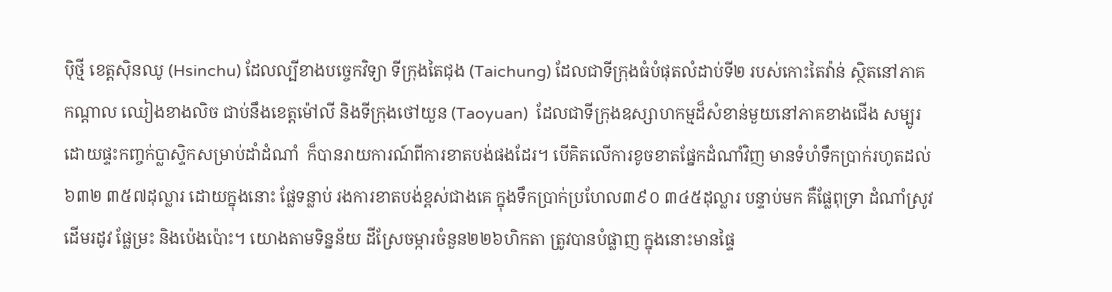ប៉ិថ្មី ខេត្តស៊ិនឈូ (Hsinchu) ដែលល្បីខាងបច្ចេកវិទ្យា ទីក្រុងតៃជុង (Taichung) ដែលជាទីក្រុងធំបំផុតលំដាប់ទី២ របស់កោះតៃវ៉ាន់ ស្ថិតនៅភាគកណ្តាល ឈៀងខាងលិច ជាប់នឹងខេត្តម៉ៅលី និងទីក្រុងថៅយួន (Taoyuan)  ដែលជាទីក្រុងឧស្សាហកម្មដ៏សំខាន់មួយនៅភាគខាងជើង សម្បូរដោយផ្ទះកញ្ចក់ប្លាស្ទិកសម្រាប់ដាំដំណាំ  ក៏បានរាយការណ៍ពីការខាតបង់ផងដែរ។ បើគិតលើការខូចខាតផ្នែកដំណាំវិញ មានទំហំទឹកប្រាក់រហូតដល់៦៣២ ៣៥៧ដុល្លារ ដោយក្នុងនោះ ផ្លែទន្លាប់ រងការខាតបង់ខ្ពស់ជាងគេ ក្នុងទឹកប្រាក់ប្រហែល៣៩០ ៣៤៥ដុល្លារ បន្ទាប់មក គឺផ្លែពុទ្រា ដំណាំស្រូវដើមរដូវ ផ្លែម្រះ និងប៉េងប៉ោះ។ យោងតាមទិន្នន័យ ដីស្រែចម្ការចំនួន២២៦ហិកតា ត្រូវបានបំផ្លាញ ក្នុងនោះមានផ្ទៃ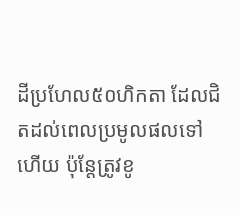ដីប្រហែល៥០ហិកតា ដែលជិតដល់ពេលប្រមូលផលទៅហើយ ប៉ុន្តែត្រូវខូ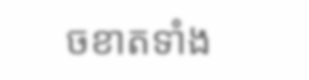ចខាតទាំង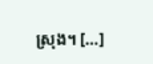ស្រុង។ […]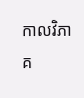កាលវិភាគ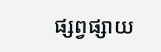ផ្សព្វផ្សាយ